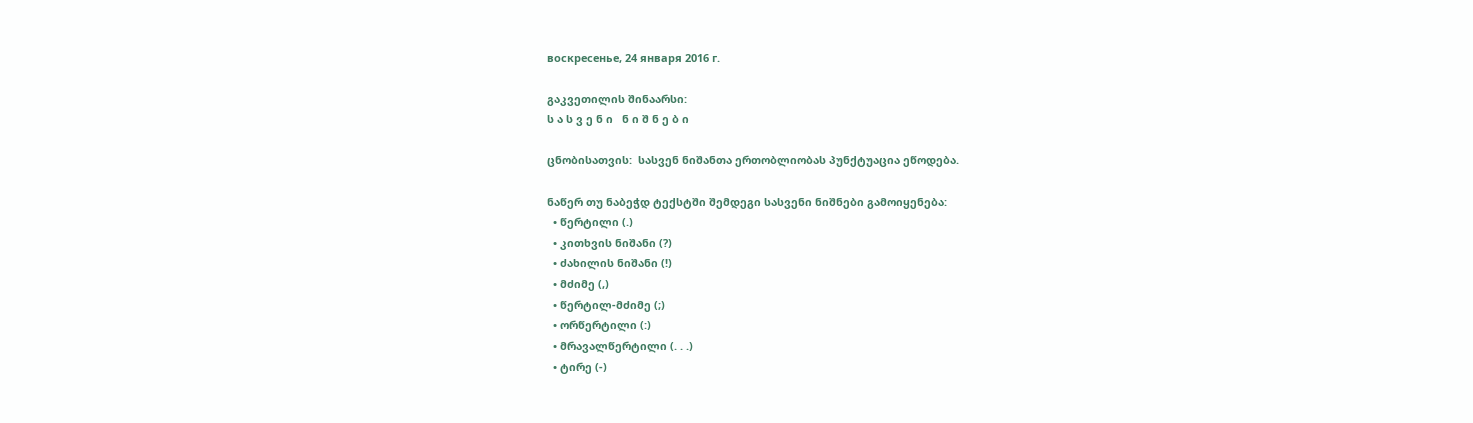воскресенье, 24 января 2016 г.

გაკვეთილის შინაარსი:
ს ა ს ვ ე ნ ი   ნ ი შ ნ ე ბ ი

ცნობისათვის:  სასვენ ნიშანთა ერთობლიობას პუნქტუაცია ეწოდება.

ნაწერ თუ ნაბეჭდ ტექსტში შემდეგი სასვენი ნიშნები გამოიყენება:
  • წერტილი (.)
  • კითხვის ნიშანი (?)
  • ძახილის ნიშანი (!)
  • მძიმე (,)
  • წერტილ-მძიმე (;)
  • ორწერტილი (:)
  • მრავალწერტილი (. . .)
  • ტირე (-)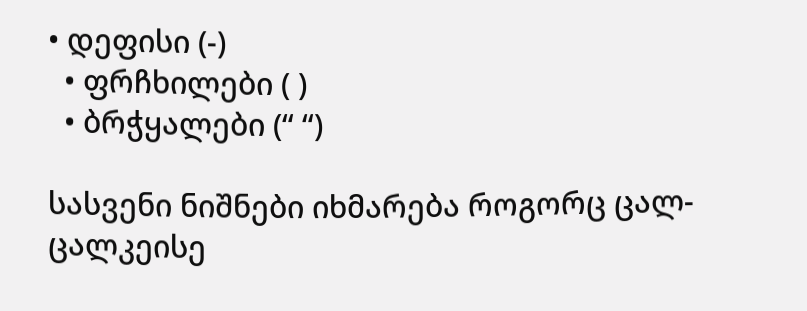• დეფისი (-)
  • ფრჩხილები ( )
  • ბრჭყალები (“ “)

სასვენი ნიშნები იხმარება როგორც ცალ-ცალკეისე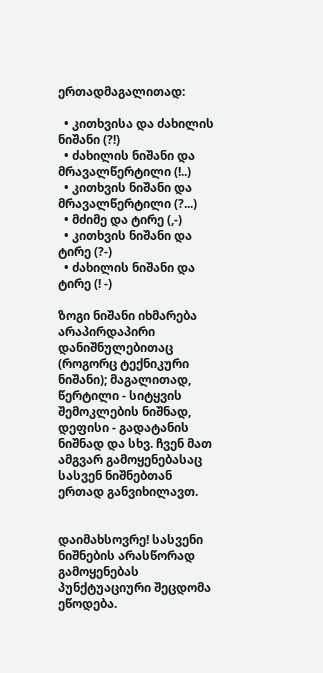ერთადმაგალითად:

  • კითხვისა და ძახილის ნიშანი (?!)
  • ძახილის ნიშანი და მრავალწერტილი (!..)
  • კითხვის ნიშანი და მრავალწერტილი (?...)
  • მძიმე და ტირე (,-)
  • კითხვის ნიშანი და ტირე (?-)
  • ძახილის ნიშანი და ტირე (! -)

ზოგი ნიშანი იხმარება არაპირდაპირი დანიშნულებითაც (როგორც ტექნიკური ნიშანი); მაგალითად, წერტილი - სიტყვის შემოკლების ნიშნად, დეფისი - გადატანის ნიშნად და სხვ. ჩვენ მათ ამგვარ გამოყენებასაც სასვენ ნიშნებთან ერთად განვიხილავთ.


დაიმახსოვრე! სასვენი ნიშნების არასწორად გამოყენებას
პუნქტუაციური შეცდომა ეწოდება.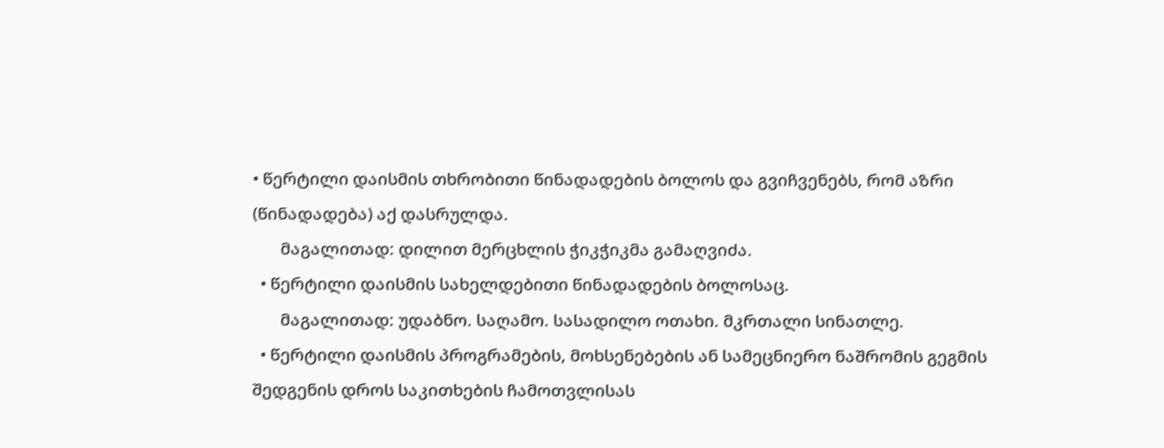• წერტილი დაისმის თხრობითი წინადადების ბოლოს და გვიჩვენებს, რომ აზრი (წინადადება) აქ დასრულდა.
       მაგალითად: დილით მერცხლის ჭიკჭიკმა გამაღვიძა.
  • წერტილი დაისმის სახელდებითი წინადადების ბოლოსაც.
       მაგალითად: უდაბნო. საღამო. სასადილო ოთახი. მკრთალი სინათლე.
  • წერტილი დაისმის პროგრამების, მოხსენებების ან სამეცნიერო ნაშრომის გეგმის შედგენის დროს საკითხების ჩამოთვლისას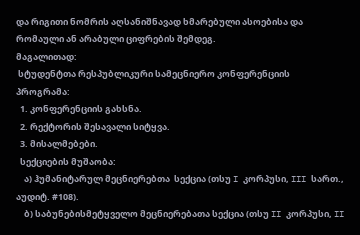და რიგითი ნომრის აღსანიშნავად ხმარებული ასოებისა და რომაული ან არაბული ციფრების შემდეგ.
მაგალითად:
 სტუდენტთა რესპუბლიკური სამეცნიერო კონფერენციის  პროგრამა:
  1. კონფერენციის გახსნა.
  2. რექტორის შესავალი სიტყვა.
  3. მისალმებები.
  სექციების მუშაობა:
    ა) ჰუმანიტარულ მეცნიერებთა  სექცია (თსუ I კორპუსი, III სართ., აუდიტ. #108).
    ბ) საბუნებისმეტყველო მეცნიერებათა სექცია (თსუ II კორპუსი, II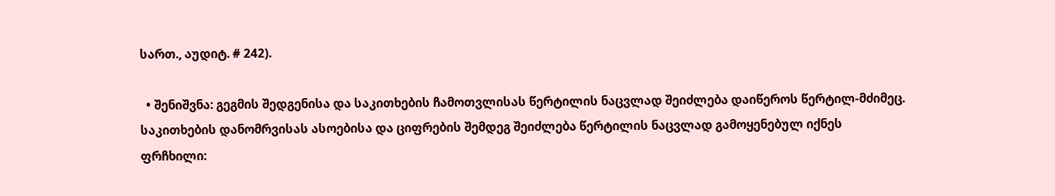სართ., აუდიტ. # 242).

  • შენიშვნა: გეგმის შედგენისა და საკითხების ჩამოთვლისას წერტილის ნაცვლად შეიძლება დაიწეროს წერტილ-მძიმეც. საკითხების დანომრვისას ასოებისა და ციფრების შემდეგ შეიძლება წერტილის ნაცვლად გამოყენებულ იქნეს ფრჩხილი: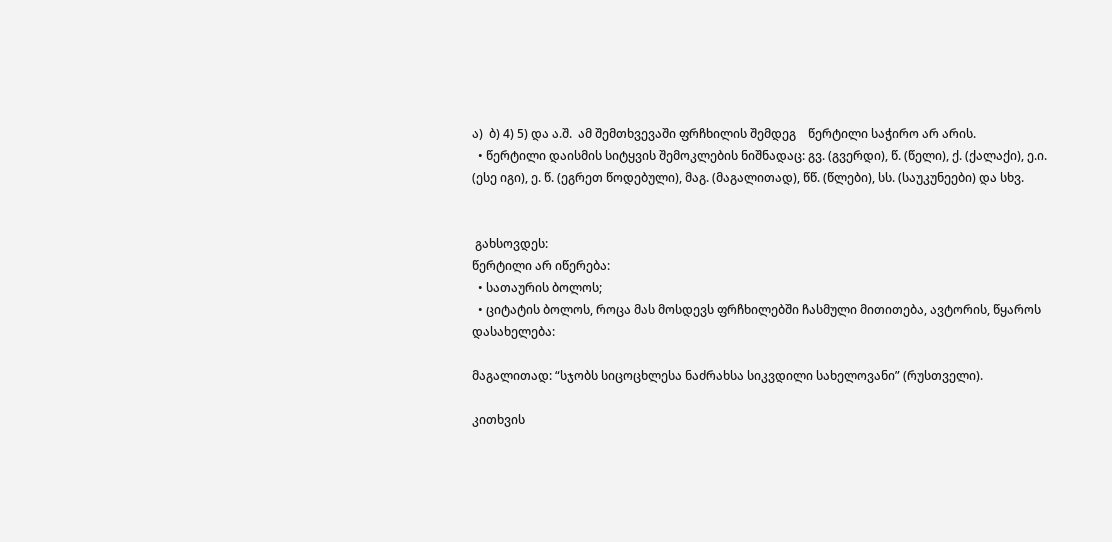ა)  ბ) 4) 5) და ა.შ.  ამ შემთხვევაში ფრჩხილის შემდეგ    წერტილი საჭირო არ არის.
  • წერტილი დაისმის სიტყვის შემოკლების ნიშნადაც: გვ. (გვერდი), წ. (წელი), ქ. (ქალაქი), ე.ი. (ესე იგი), ე. წ. (ეგრეთ წოდებული), მაგ. (მაგალითად), წწ. (წლები), სს. (საუკუნეები) და სხვ.


 გახსოვდეს:
წერტილი არ იწერება:
  • სათაურის ბოლოს;
  • ციტატის ბოლოს, როცა მას მოსდევს ფრჩხილებში ჩასმული მითითება, ავტორის, წყაროს დასახელება:

მაგალითად: “სჯობს სიცოცხლესა ნაძრახსა სიკვდილი სახელოვანი” (რუსთველი).

კითხვის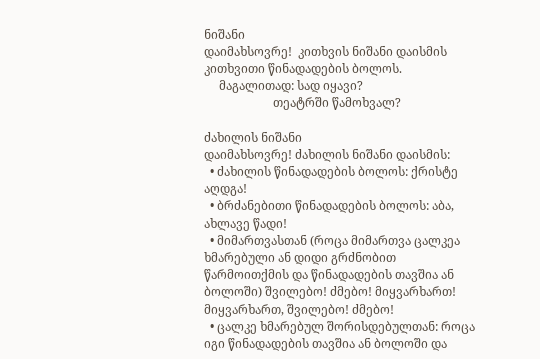ნიშანი
დაიმახსოვრე!  კითხვის ნიშანი დაისმის კითხვითი წინადადების ბოლოს.
     მაგალითად: სად იყავი?
                       თეატრში წამოხვალ?

ძახილის ნიშანი
დაიმახსოვრე! ძახილის ნიშანი დაისმის:
  • ძახილის წინადადების ბოლოს: ქრისტე აღდგა!
  • ბრძანებითი წინადადების ბოლოს: აბა, ახლავე წადი!
  • მიმართვასთან (როცა მიმართვა ცალკეა ხმარებული ან დიდი გრძნობით წარმოითქმის და წინადადების თავშია ან ბოლოში) შვილებო! ძმებო! მიყვარხართ! მიყვარხართ, შვილებო! ძმებო!
  • ცალკე ხმარებულ შორისდებულთან: როცა იგი წინადადების თავშია ან ბოლოში და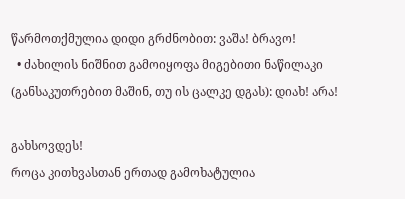წარმოთქმულია დიდი გრძნობით: ვაშა! ბრავო!
  • ძახილის ნიშნით გამოიყოფა მიგებითი ნაწილაკი (განსაკუთრებით მაშინ, თუ ის ცალკე დგას): დიახ! არა!

გახსოვდეს!
როცა კითხვასთან ერთად გამოხატულია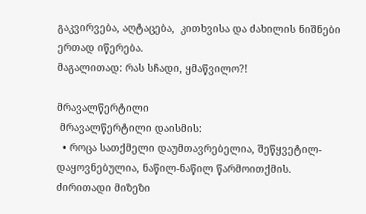გაკვირვება, აღტაცება,  კითხვისა და ძახილის ნიშნები ერთად იწერება.
მაგალითად: რას სჩადი, ყმაწვილო?!

მრავალწერტილი
 მრავალწერტილი დაისმის:
  • როცა სათქმელი დაუმთავრებელია, შეწყვეტილ-დაყოვნებულია, ნაწილ-ნაწილ წარმოითქმის. ძირითადი მიზეზი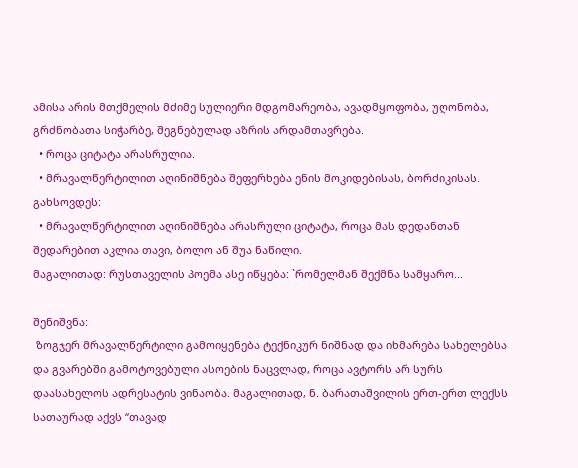ამისა არის მთქმელის მძიმე სულიერი მდგომარეობა, ავადმყოფობა, უღონობა, გრძნობათა სიჭარბე, შეგნებულად აზრის არდამთავრება.
  • როცა ციტატა არასრულია.
  • მრავალწერტილით აღინიშნება შეფერხება ენის მოკიდებისას, ბორძიკისას.
გახსოვდეს:
  • მრავალწერტილით აღინიშნება არასრული ციტატა, როცა მას დედანთან შედარებით აკლია თავი, ბოლო ან შუა ნაწილი.
მაგალითად: რუსთაველის პოემა ასე იწყება: `რომელმან შექმნა სამყარო...

შენიშვნა:
 ზოგჯერ მრავალწერტილი გამოიყენება ტექნიკურ ნიშნად და იხმარება სახელებსა და გვარებში გამოტოვებული ასოების ნაცვლად, როცა ავტორს არ სურს დაასახელოს ადრესატის ვინაობა. მაგალითად, ნ. ბარათაშვილის ერთ-ერთ ლექსს სათაურად აქვს “თავად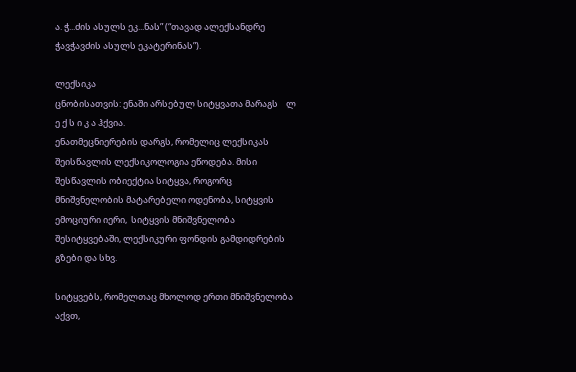ა. ჭ...ძის ასულს ეკ...ნას” (“თავად ალექსანდრე ჭავჭავძის ასულს ეკატერინას”).

ლექსიკა
ცნობისათვის: ენაში არსებულ სიტყვათა მარაგს    ლ ე ქ ს ი კ ა ჰქვია.
ენათმეცნიერების დარგს, რომელიც ლექსიკას შეისწავლის ლექსიკოლოგია ეწოდება. მისი შესწავლის ობიექტია სიტყვა, როგორც მნიშვნელობის მატარებელი ოდენობა, სიტყვის ემოციური იერი,  სიტყვის მნიშვნელობა შესიტყვებაში, ლექსიკური ფონდის გამდიდრების გზები და სხვ.

სიტყვებს, რომელთაც მხოლოდ ერთი მნიშვნელობა აქვთ,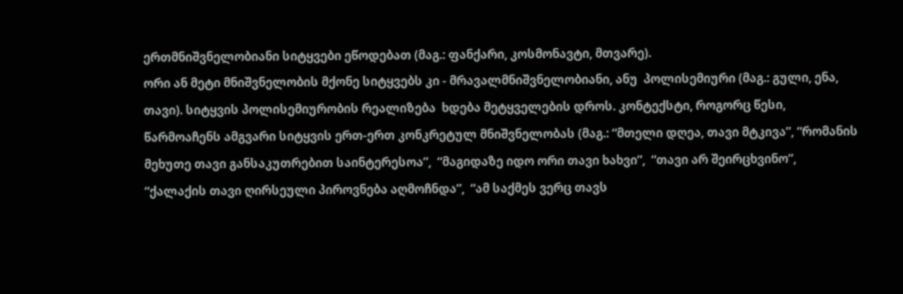ერთმნიშვნელობიანი სიტყვები ეწოდებათ (მაგ.: ფანქარი, კოსმონავტი, მთვარე).
ორი ან მეტი მნიშვნელობის მქონე სიტყვებს კი - მრავალმნიშვნელობიანი, ანუ  პოლისემიური (მაგ.: გული, ენა, თავი). სიტყვის პოლისემიურობის რეალიზება  ხდება მეტყველების დროს. კონტექსტი, როგორც წესი, წარმოაჩენს ამგვარი სიტყვის ერთ-ერთ კონკრეტულ მნიშვნელობას (მაგ.: “მთელი დღეა, თავი მტკივა”, “რომანის მეხუთე თავი განსაკუთრებით საინტერესოა”,  “მაგიდაზე იდო ორი თავი ხახვი”,  “თავი არ შეირცხვინო”, “ქალაქის თავი ღირსეული პიროვნება აღმოჩნდა”,  “ამ საქმეს ვერც თავს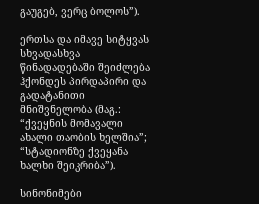გაუგებ, ვერც ბოლოს”).

ერთსა და იმავე სიტყვას სხვადასხვა წინადადებაში შეიძლება ჰქონდეს პირდაპირი და გადატანითი მნიშვნელობა (მაგ.: “ქვეყნის მომავალი ახალი თაობის ხელშია”;  “სტადიონზე ქვეყანა ხალხი შეიკრიბა”).

სინონიმები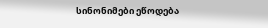სინონიმები ეწოდება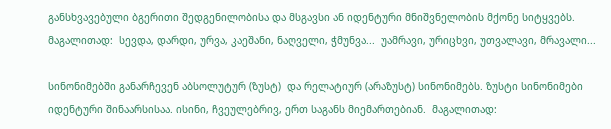განსხვავებული ბგერითი შედგენილობისა და მსგავსი ან იდენტური მნიშვნელობის მქონე სიტყვებს. მაგალითად:  სევდა, დარდი, ურვა, კაეშანი, ნაღველი, ჭმუნვა...  უამრავი, ურიცხვი, უთვალავი, მრავალი...

სინონიმებში განარჩევენ აბსოლუტურ (ზუსტ)  და რელატიურ (არაზუსტ) სინონიმებს. ზუსტი სინონიმები  იდენტური შინაარსისაა. ისინი, ჩვეულებრივ, ერთ საგანს მიემართებიან.  მაგალითად: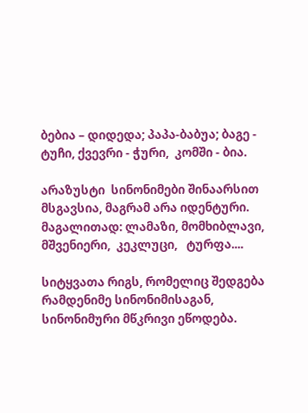ბებია – დიდედა; პაპა-ბაბუა; ბაგე - ტუჩი, ქვევრი - ჭური,  კომში - ბია.

არაზუსტი  სინონიმები შინაარსით მსგავსია, მაგრამ არა იდენტური. მაგალითად: ლამაზი, მომხიბლავი, მშვენიერი,  კეკლუცი,   ტურფა....

სიტყვათა რიგს, რომელიც შედგება რამდენიმე სინონიმისაგან, სინონიმური მწკრივი ეწოდება.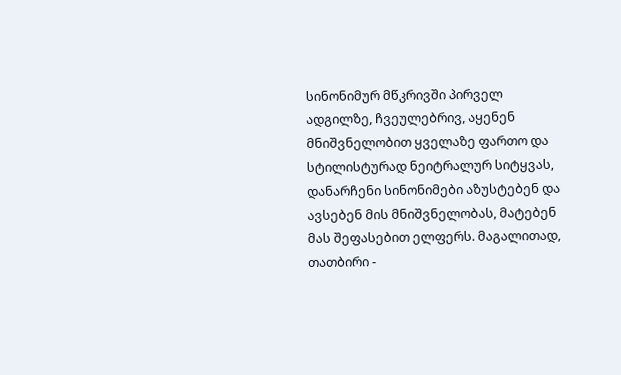სინონიმურ მწკრივში პირველ ადგილზე, ჩვეულებრივ, აყენენ მნიშვნელობით ყველაზე ფართო და სტილისტურად ნეიტრალურ სიტყვას, დანარჩენი სინონიმები აზუსტებენ და ავსებენ მის მნიშვნელობას, მატებენ მას შეფასებით ელფერს. მაგალითად, თათბირი -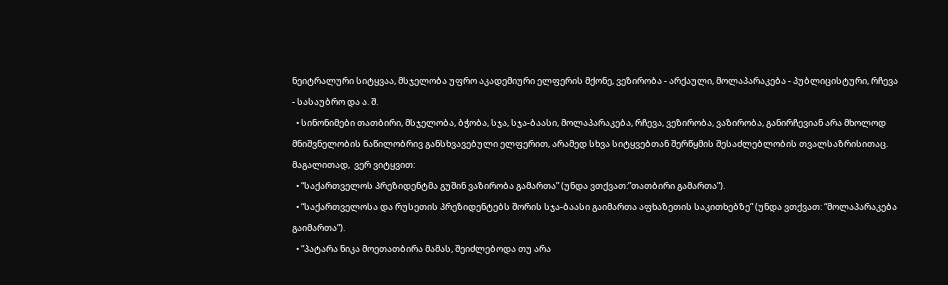ნეიტრალური სიტყვაა, მსჯელობა უფრო აკადემიური ელფერის მქონე, ვეზირობა - არქაული, მოლაპარაკება - პუბლიცისტური, რჩევა - სასაუბრო და ა. შ.
  • სინონიმები თათბირი, მსჯელობა, ბჭობა, სჯა, სჯა-ბაასი, მოლაპარაკება, რჩევა, ვეზირობა, ვაზირობა, განირჩევიან არა მხოლოდ მნიშვნელობის ნაწილობრივ განსხვავებული ელფერით, არამედ სხვა სიტყვებთან შერწყმის შესაძლებლობის თვალსაზრისითაც.
მაგალითად,  ვერ ვიტყვით:
  • “საქართველოს პრეზიდენტმა გუშინ ვაზირობა გამართა” (უნდა ვთქვათ:”თათბირი გამართა”).
  • “საქართველოსა და რუსეთის პრეზიდენტებს შორის სჯა-ბაასი გაიმართა აფხაზეთის საკითხებზე” (უნდა ვთქვათ: “მოლაპარაკება გაიმართა”).
  • “პატარა ნიკა მოეთათბირა მამას, შეიძლებოდა თუ არა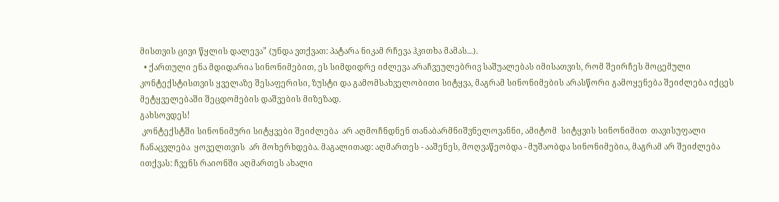მისთვის ცივი წყლის დალევა” (უნდა ვთქვათ: პატარა ნიკამ რჩევა ჰკითხა მამას...).
  • ქართული ენა მდიდარია სინონიმებით, ეს სიმდიდრე იძლევა არაჩვეულებრივ საშუალებას იმისათვის, რომ შეირჩეს მოცემული კონტექსტისთვის ყველაზე შესაფერისი, ზუსტი და გამომსახველობითი სიტყვა, მაგრამ სინონიმების არასწორი გამოყენება შეიძლება იქცეს მეტყველებაში შეცდომების დაშვების მიზეზად.
გახსოვდეს!
 კონტექსტში სინონიმური სიტყვები შეიძლება  არ აღმოჩნდნენ თანაბარმნიშვნელოვანნი, ამიტომ  სიტყვის სინონიმით  თავისუფალი ჩანაცვლება  ყოველთვის  არ მოხერხდება. მაგალითად: აღმართეს - ააშენეს, მოღვაწეობდა - მუშაობდა სინონიმებია, მაგრამ არ შეიძლება ითქვას: ჩვენს რაიონში აღმართეს ახალი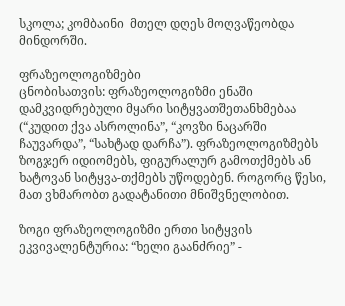სკოლა; კომბაინი  მთელ დღეს მოღვაწეობდა მინდორში.

ფრაზეოლოგიზმები
ცნობისათვის: ფრაზეოლოგიზმი ენაში დამკვიდრებული მყარი სიტყვათშეთანხმებაა (“კუდით ქვა ასროლინა”, “კოვზი ნაცარში ჩაუვარდა”, “სახტად დარჩა”). ფრაზეოლოგიზმებს ზოგჯერ იდიომებს, ფიგურალურ გამოთქმებს ან ხატოვან სიტყვა-თქმებს უწოდებენ. როგორც წესი, მათ ვხმარობთ გადატანითი მნიშვნელობით.

ზოგი ფრაზეოლოგიზმი ერთი სიტყვის ეკვივალენტურია: “ხელი გაანძრიე” -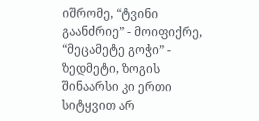იშრომე, “ტვინი გაანძრიე” - მოიფიქრე, “მეცამეტე გოჭი” - ზედმეტი, ზოგის შინაარსი კი ერთი სიტყვით არ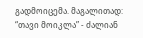გადმოიცემა. მაგალითად: “თავი მოიკლა” - ძალიან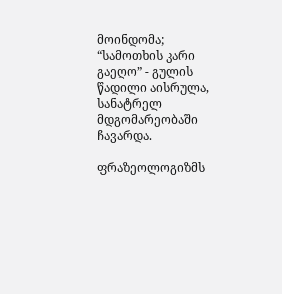მოინდომა; “სამოთხის კარი გაეღო” - გულის წადილი აისრულა, სანატრელ მდგომარეობაში ჩავარდა.

ფრაზეოლოგიზმს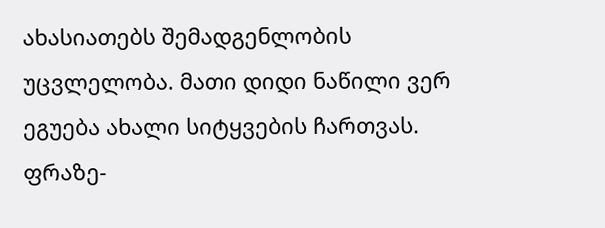ახასიათებს შემადგენლობის უცვლელობა. მათი დიდი ნაწილი ვერ ეგუება ახალი სიტყვების ჩართვას. ფრაზე-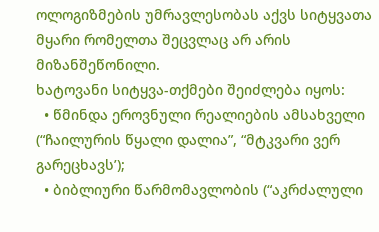ოლოგიზმების უმრავლესობას აქვს სიტყვათა მყარი რომელთა შეცვლაც არ არის მიზანშეწონილი.
ხატოვანი სიტყვა-თქმები შეიძლება იყოს:
  • წმინდა ეროვნული რეალიების ამსახველი (“ჩაილურის წყალი დალია”, “მტკვარი ვერ გარეცხავს’);
  • ბიბლიური წარმომავლობის (“აკრძალული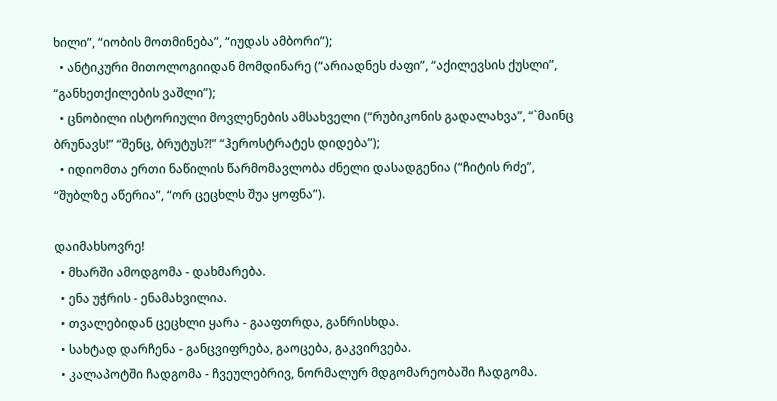ხილი”, “იობის მოთმინება”, “იუდას ამბორი”);
  • ანტიკური მითოლოგიიდან მომდინარე (“არიადნეს ძაფი”, “აქილევსის ქუსლი”, “განხეთქილების ვაშლი”);
  • ცნობილი ისტორიული მოვლენების ამსახველი (“რუბიკონის გადალახვა”, “`მაინც ბრუნავს!” “შენც, ბრუტუს?!” “ჰეროსტრატეს დიდება”);
  • იდიომთა ერთი ნაწილის წარმომავლობა ძნელი დასადგენია (“ჩიტის რძე”, “შუბლზე აწერია”, “ორ ცეცხლს შუა ყოფნა”).

დაიმახსოვრე!
  • მხარში ამოდგომა - დახმარება.
  • ენა უჭრის - ენამახვილია.
  • თვალებიდან ცეცხლი ყარა - გააფთრდა, განრისხდა.
  • სახტად დარჩენა - განცვიფრება, გაოცება, გაკვირვება.
  • კალაპოტში ჩადგომა - ჩვეულებრივ, ნორმალურ მდგომარეობაში ჩადგომა.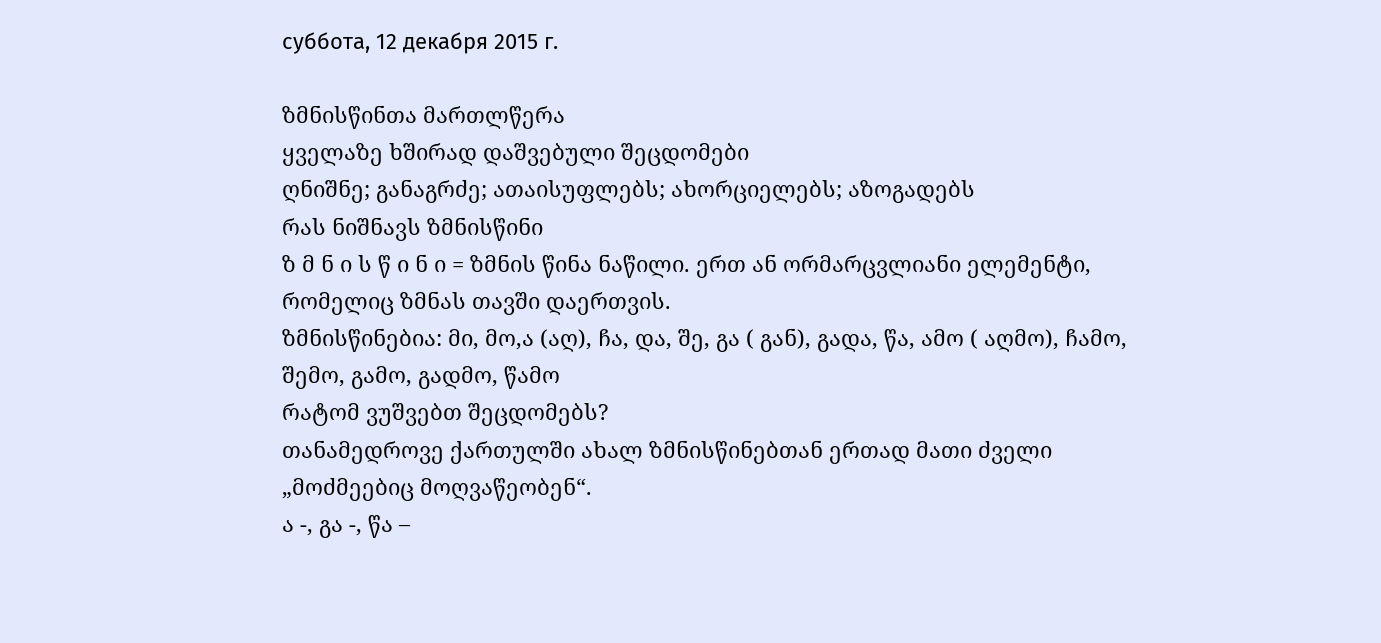суббота, 12 декабря 2015 г.

ზმნისწინთა მართლწერა
ყველაზე ხშირად დაშვებული შეცდომები
ღნიშნე; განაგრძე; ათაისუფლებს; ახორციელებს; აზოგადებს
რას ნიშნავს ზმნისწინი
ზ მ ნ ი ს წ ი ნ ი = ზმნის წინა ნაწილი. ერთ ან ორმარცვლიანი ელემენტი, რომელიც ზმნას თავში დაერთვის.
ზმნისწინებია: მი, მო,ა (აღ), ჩა, და, შე, გა ( გან), გადა, წა, ამო ( აღმო), ჩამო, შემო, გამო, გადმო, წამო
რატომ ვუშვებთ შეცდომებს?
თანამედროვე ქართულში ახალ ზმნისწინებთან ერთად მათი ძველი „მოძმეებიც მოღვაწეობენ“.
ა -, გა -, წა –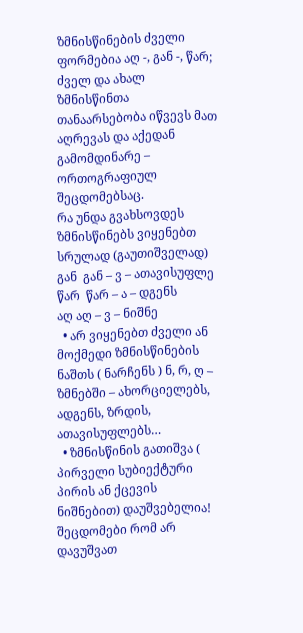ზმნისწინების ძველი ფორმებია აღ -, გან -, წარ;
ძველ და ახალ ზმნისწინთა თანაარსებობა იწვევს მათ აღრევას და აქედან გამომდინარე – ორთოგრაფიულ შეცდომებსაც.
რა უნდა გვახსოვდეს
ზმნისწინებს ვიყენებთ სრულად (გაუთიშველად)
გან  გან – ვ – ათავისუფლე
წარ  წარ – ა – დგენს
აღ აღ – ვ – ნიშნე
  • არ ვიყენებთ ძველი ან მოქმედი ზმნისწინების ნაშთს ( ნარჩენს ) ნ, რ, ღ – ზმნებში – ახორციელებს, ადგენს, ზრდის, ათავისუფლებს…
  • ზმნისწინის გათიშვა ( პირველი სუბიექტური პირის ან ქცევის ნიშნებით) დაუშვებელია!
შეცდომები რომ არ დავუშვათ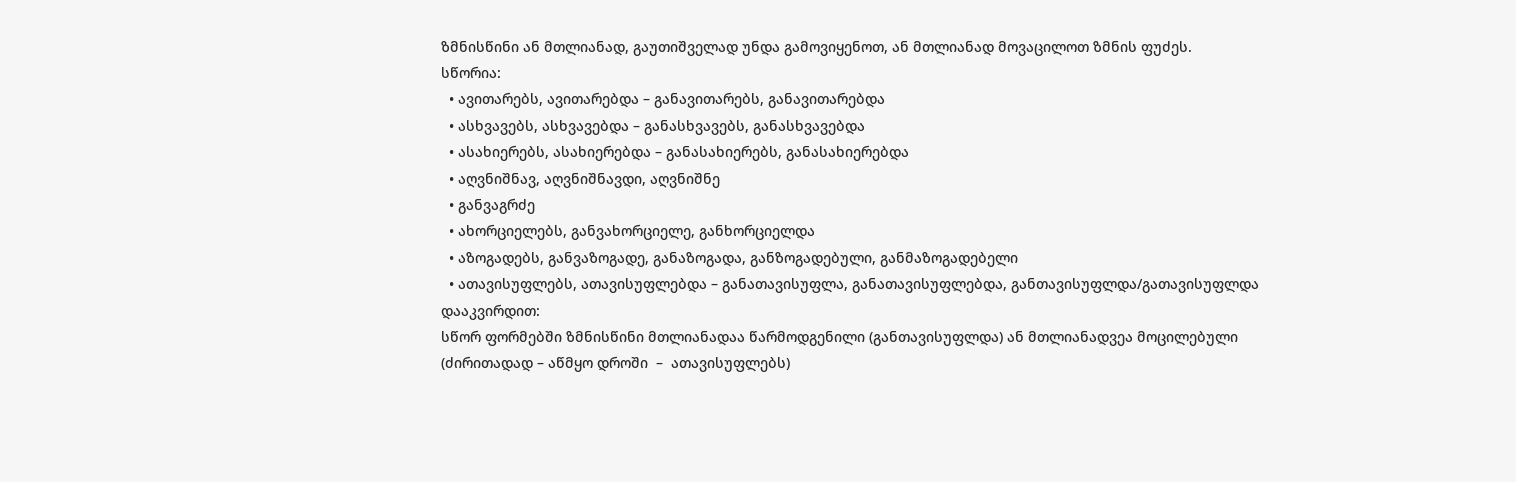ზმნისწინი ან მთლიანად, გაუთიშველად უნდა გამოვიყენოთ, ან მთლიანად მოვაცილოთ ზმნის ფუძეს.
სწორია:
  • ავითარებს, ავითარებდა – განავითარებს, განავითარებდა
  • ასხვავებს, ასხვავებდა – განასხვავებს, განასხვავებდა
  • ასახიერებს, ასახიერებდა – განასახიერებს, განასახიერებდა
  • აღვნიშნავ, აღვნიშნავდი, აღვნიშნე
  • განვაგრძე
  • ახორციელებს, განვახორციელე, განხორციელდა
  • აზოგადებს, განვაზოგადე, განაზოგადა, განზოგადებული, განმაზოგადებელი
  • ათავისუფლებს, ათავისუფლებდა – განათავისუფლა, განათავისუფლებდა, განთავისუფლდა/გათავისუფლდა
დააკვირდით:
სწორ ფორმებში ზმნისწინი მთლიანადაა წარმოდგენილი (განთავისუფლდა) ან მთლიანადვეა მოცილებული (ძირითადად – აწმყო დროში  –  ათავისუფლებს)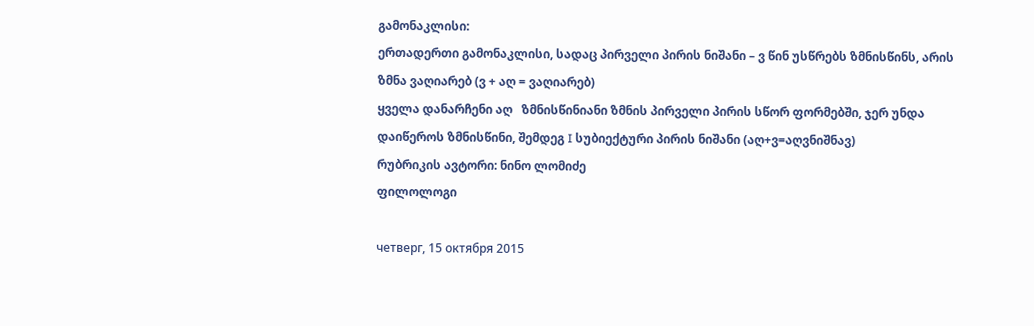გამონაკლისი:
ერთადერთი გამონაკლისი, სადაც პირველი პირის ნიშანი – ვ წინ უსწრებს ზმნისწინს, არის ზმნა ვაღიარებ (ვ + აღ = ვაღიარებ)
ყველა დანარჩენი აღ   ზმნისწინიანი ზმნის პირველი პირის სწორ ფორმებში, ჯერ უნდა დაიწეროს ზმნისწინი, შემდეგ I სუბიექტური პირის ნიშანი (აღ+ვ=აღვნიშნავ)
რუბრიკის ავტორი: ნინო ლომიძე
ფილოლოგი

четверг, 15 октября 2015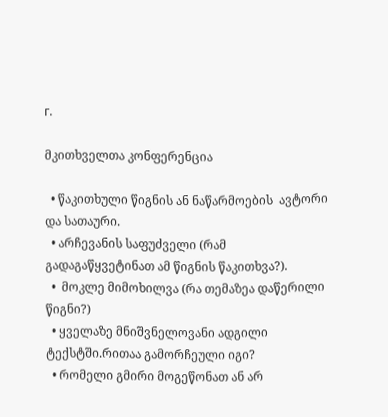г.

მკითხველთა კონფერენცია

  • წაკითხული წიგნის ან ნაწარმოების  ავტორი და სათაური.
  • არჩევანის საფუძველი (რამ გადაგაწყვეტინათ ამ წიგნის წაკითხვა?).
  •  მოკლე მიმოხილვა (რა თემაზეა დაწერილი წიგნი?)
  • ყველაზე მნიშვნელოვანი ადგილი ტექსტში.რითაა გამორჩეული იგი?
  • რომელი გმირი მოგეწონათ ან არ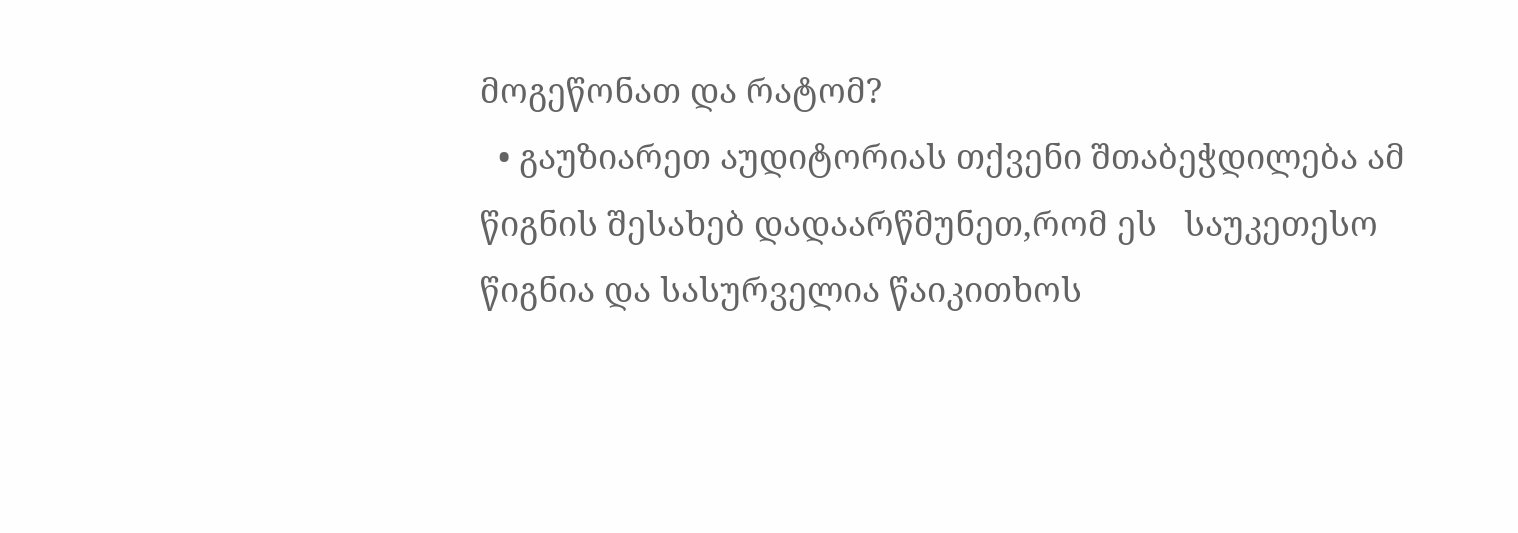მოგეწონათ და რატომ?
  • გაუზიარეთ აუდიტორიას თქვენი შთაბეჭდილება ამ წიგნის შესახებ დადაარწმუნეთ,რომ ეს   საუკეთესო წიგნია და სასურველია წაიკითხოს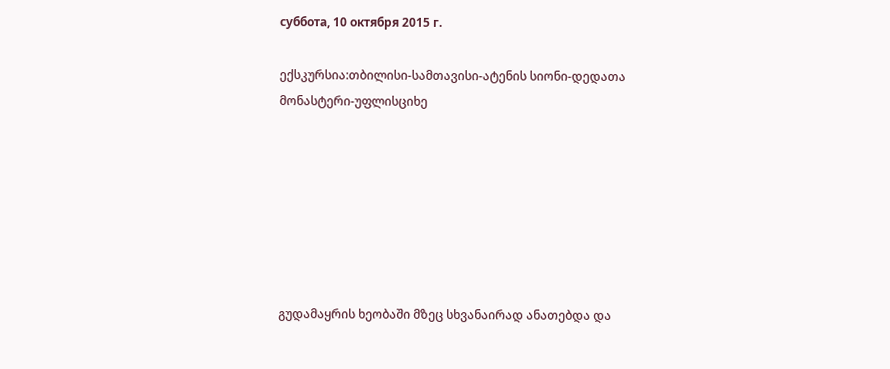суббота, 10 октября 2015 г.

ექსკურსია:თბილისი-სამთავისი-ატენის სიონი-დედათა მონასტერი-უფლისციხე







გუდამაყრის ხეობაში მზეც სხვანაირად ანათებდა და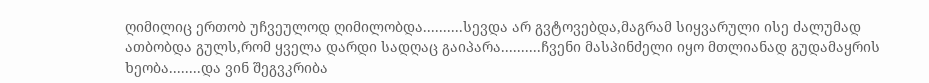ღიმილიც ერთობ უჩვეულოდ ღიმილობდა..........სევდა არ გვტოვებდა,მაგრამ სიყვარული ისე ძალუმად ათბობდა გულს,რომ ყველა დარდი სადღაც გაიპარა..........ჩვენი მასპინძელი იყო მთლიანად გუდამაყრის ხეობა........და ვინ შეგვკრიბა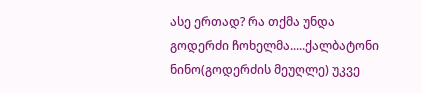ასე ერთად? რა თქმა უნდა გოდერძი ჩოხელმა.....ქალბატონი ნინო(გოდერძის მეუღლე) უკვე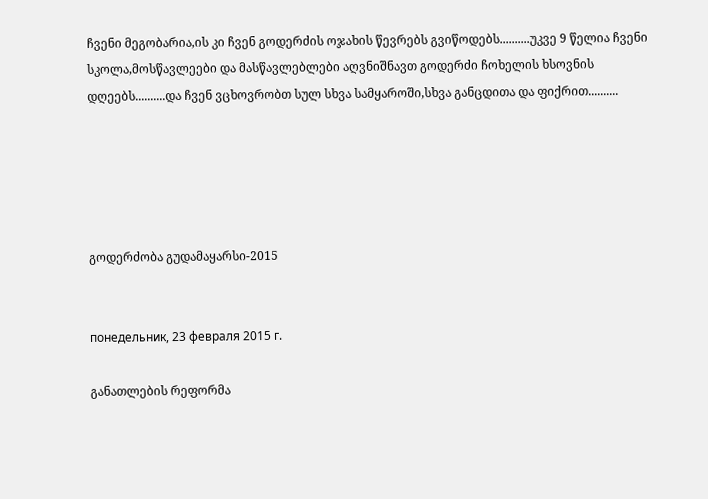ჩვენი მეგობარია,ის კი ჩვენ გოდერძის ოჯახის წევრებს გვიწოდებს..........უკვე 9 წელია ჩვენი სკოლა,მოსწავლეები და მასწავლებლები აღვნიშნავთ გოდერძი ჩოხელის ხსოვნის დღეებს..........და ჩვენ ვცხოვრობთ სულ სხვა სამყაროში,სხვა განცდითა და ფიქრით..........





გოდერძობა გუდამაყარსი-2015


понедельник, 23 февраля 2015 г.

განათლების რეფორმა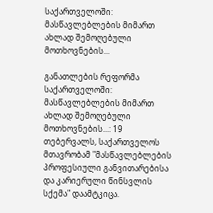საქართველოში: მასწავლებლების მიმართ ახლად შემოღებული მოთხოვნების...

განათლების რეფორმა საქართველოში: მასწავლებლების მიმართ ახლად შემოღებული მოთხოვნების...: 19 თებერვალს, საქართველოს მთავრობამ "მასწავლებლების პროფესიული განვითარებისა და კარიერული წინსვლის სქემა" დაამტკიცა.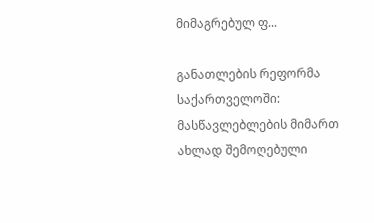მიმაგრებულ ფ...

განათლების რეფორმა საქართველოში: მასწავლებლების მიმართ ახლად შემოღებული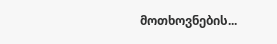მოთხოვნების...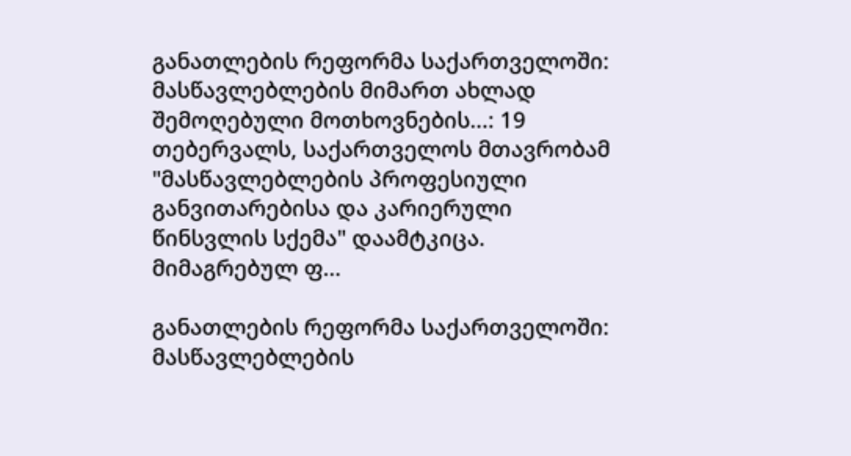განათლების რეფორმა საქართველოში: მასწავლებლების მიმართ ახლად შემოღებული მოთხოვნების...: 19 თებერვალს, საქართველოს მთავრობამ "მასწავლებლების პროფესიული განვითარებისა და კარიერული წინსვლის სქემა" დაამტკიცა. მიმაგრებულ ფ...

განათლების რეფორმა საქართველოში: მასწავლებლების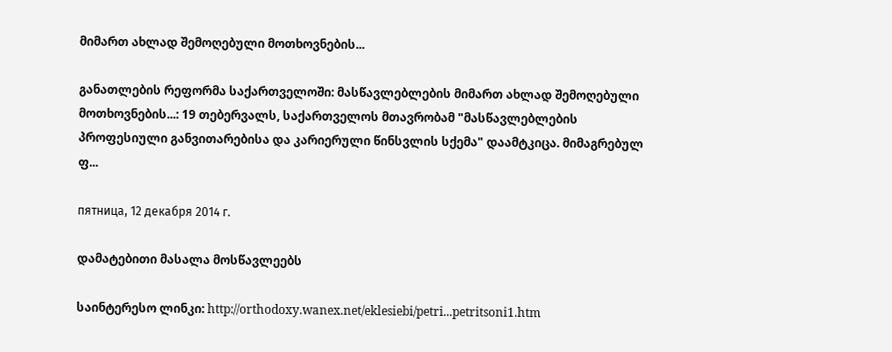მიმართ ახლად შემოღებული მოთხოვნების...

განათლების რეფორმა საქართველოში: მასწავლებლების მიმართ ახლად შემოღებული მოთხოვნების...: 19 თებერვალს, საქართველოს მთავრობამ "მასწავლებლების პროფესიული განვითარებისა და კარიერული წინსვლის სქემა" დაამტკიცა. მიმაგრებულ ფ...

пятница, 12 декабря 2014 г.

დამატებითი მასალა მოსწავლეებს

საინტერესო ლინკი: http://orthodoxy.wanex.net/eklesiebi/petri...petritsoni1.htm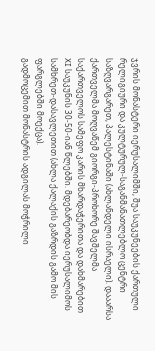ჯვრის მონასტერი იერუსალიმში, შუა საუკუნეების ქართული რელიგიური და კულტურულ-საგანმანათლებლო ცენტრი საზღვარგარეთ, პალესტინაში (ახლანდელი ისრაელი). დააარსა ქართველმა მოღვაწემ გიორგი-პროხორე შავშელმა საქართველოს სამეფო კარის მხარდაჭერითა და დახმარებით XI საუკუნის 30-50-იან წლებში. მდებარეობდა იერუსალიმოს სამხრეთ-დასავლეთით (ახლა ქალაქის გაზრდის გამო მის ფარგლებში მოექცა).
გადმოცემით მონასტრის ადგილას მოჭრილი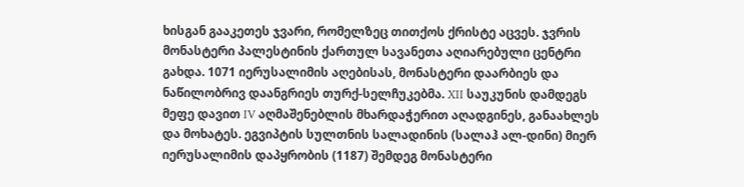ხისგან გააკეთეს ჯვარი, რომელზეც თითქოს ქრისტე აცვეს. ჯვრის მონასტერი პალესტინის ქართულ სავანეთა აღიარებული ცენტრი გახდა. 1071 იერუსალიმის აღებისას, მონასტერი დაარბიეს და ნაწილობრივ დაანგრიეს თურქ-სელჩუკებმა. XII საუკუნის დამდეგს მეფე დავით IV აღმაშენებლის მხარდაჭერით აღადგინეს, განაახლეს და მოხატეს. ეგვიპტის სულთნის სალადინის (სალაჰ ალ-დინი) მიერ იერუსალიმის დაპყრობის (1187) შემდეგ მონასტერი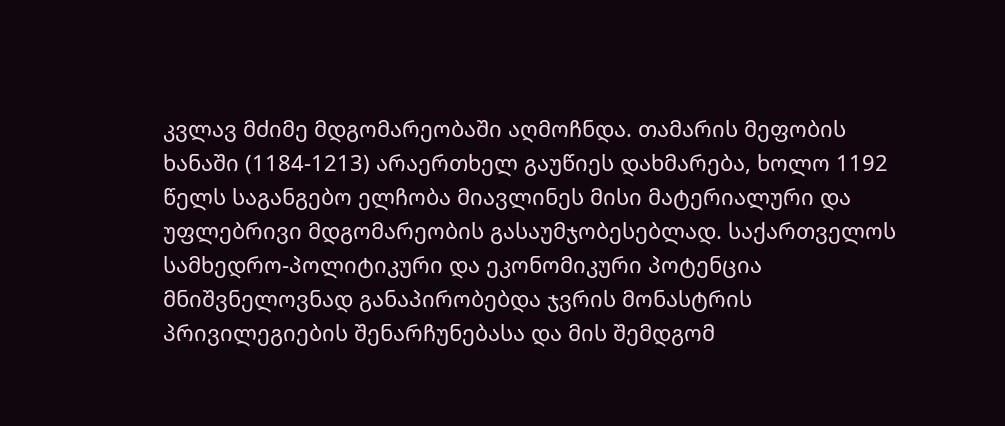კვლავ მძიმე მდგომარეობაში აღმოჩნდა. თამარის მეფობის ხანაში (1184-1213) არაერთხელ გაუწიეს დახმარება, ხოლო 1192 წელს საგანგებო ელჩობა მიავლინეს მისი მატერიალური და უფლებრივი მდგომარეობის გასაუმჯობესებლად. საქართველოს სამხედრო-პოლიტიკური და ეკონომიკური პოტენცია მნიშვნელოვნად განაპირობებდა ჯვრის მონასტრის პრივილეგიების შენარჩუნებასა და მის შემდგომ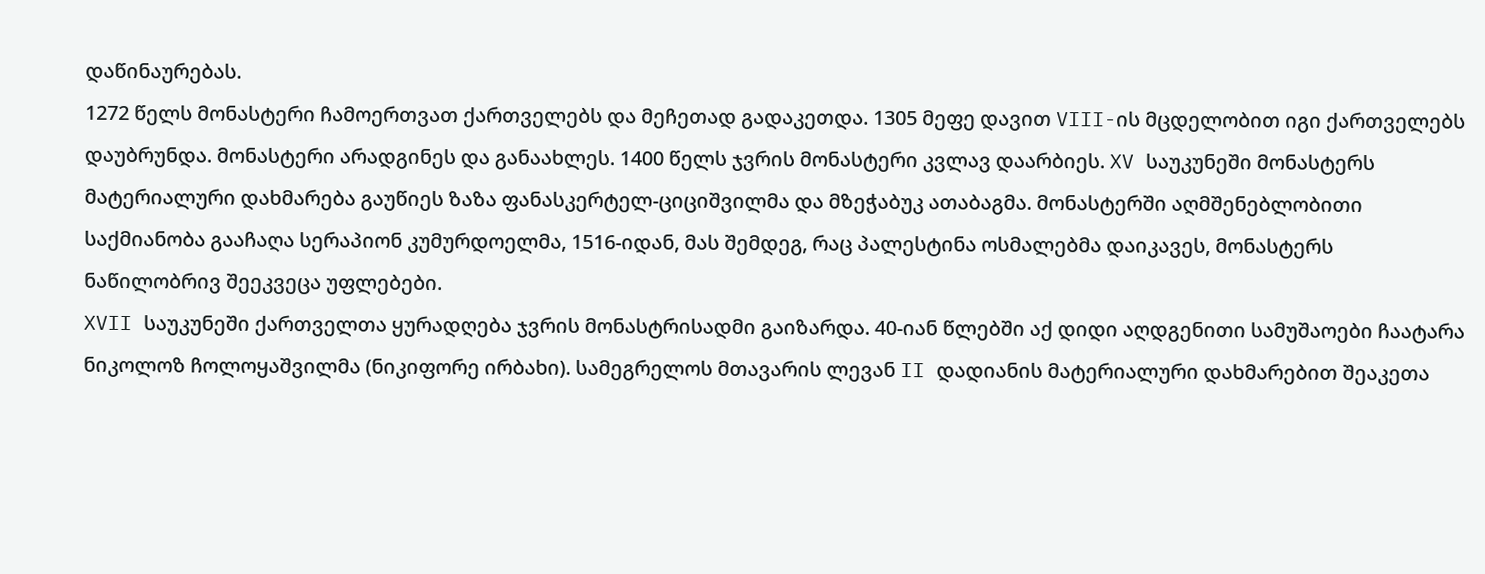დაწინაურებას.
1272 წელს მონასტერი ჩამოერთვათ ქართველებს და მეჩეთად გადაკეთდა. 1305 მეფე დავით VIII-ის მცდელობით იგი ქართველებს დაუბრუნდა. მონასტერი არადგინეს და განაახლეს. 1400 წელს ჯვრის მონასტერი კვლავ დაარბიეს. XV საუკუნეში მონასტერს მატერიალური დახმარება გაუწიეს ზაზა ფანასკერტელ-ციციშვილმა და მზეჭაბუკ ათაბაგმა. მონასტერში აღმშენებლობითი საქმიანობა გააჩაღა სერაპიონ კუმურდოელმა, 1516-იდან, მას შემდეგ, რაც პალესტინა ოსმალებმა დაიკავეს, მონასტერს ნაწილობრივ შეეკვეცა უფლებები.
XVII საუკუნეში ქართველთა ყურადღება ჯვრის მონასტრისადმი გაიზარდა. 40-იან წლებში აქ დიდი აღდგენითი სამუშაოები ჩაატარა ნიკოლოზ ჩოლოყაშვილმა (ნიკიფორე ირბახი). სამეგრელოს მთავარის ლევან II დადიანის მატერიალური დახმარებით შეაკეთა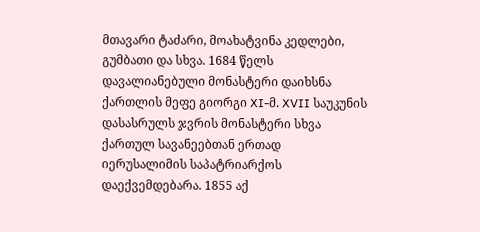მთავარი ტაძარი, მოახატვინა კედლები, გუმბათი და სხვა. 1684 წელს დავალიანებული მონასტერი დაიხსნა ქართლის მეფე გიორგი XI-მ. XVII საუკუნის დასასრულს ჯვრის მონასტერი სხვა ქართულ სავანეებთან ერთად იერუსალიმის საპატრიარქოს დაექვემდებარა. 1855 აქ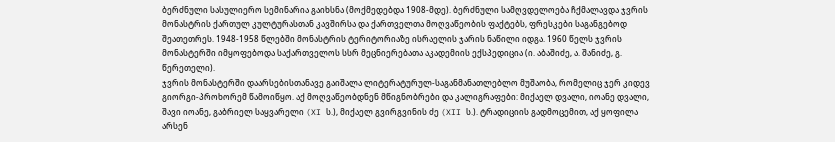ბერძნული სასულიერო სემინარია გაიხსნა (მოქმედებდა 1908-მდე). ბერძნული სამღვდელოება ჩქმალავდა ჯვრის მონასტრის ქართულ კულტურასთან კავშირსა და ქართველთა მოღვაწეობის ფაქტებს, ფრესკები საგანგებოდ შეათეთრეს. 1948-1958 წლებში მონასტრის ტერიტორიაზე ისრაელის ჯარის ნაწილი იდგა. 1960 წელს ჯვრის მონასტერში იმყოფებოდა საქართველოს სსრ მეცნიერებათა აკადემიის ექსპედიცია (ი. აბაშიძე, ა. შანიძე, გ. წერეთელი).
ჯვრის მონასტერში დაარსებისთანავე გაიშალა ლიტერატურულ-საგანმანათლებლო მუშაობა, რომელიც ჯერ კიდევ გიორგი-პროხორემ წამოიწყო. აქ მოღვაწეობდნენ მწიგნობრები და კალიგრაფები: მიქაელ დვალი, იოანე დვალი, შავი იოანე, გაბრიელ საყვარელი (XI ს.), მიქაელ გვირგვინის ძე (XII ს.). ტრადიციის გადმოცემით, აქ ყოფილა არსენ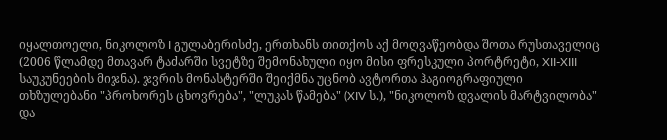იყალთოელი, ნიკოლოზ I გულაბერისძე, ერთხანს თითქოს აქ მოღვაწეობდა შოთა რუსთაველიც (2006 წლამდე მთავარ ტაძარში სვეტზე შემონახული იყო მისი ფრესკული პორტრეტი, XII-XIII საუკუნეების მიჯნა). ჯვრის მონასტერში შეიქმნა უცნობ ავტორთა ჰაგიოგრაფიული თხზულებანი "პროხორეს ცხოვრება", "ლუკას წამება" (XIV ს.), "ნიკოლოზ დვალის მარტვილობა" და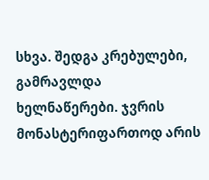სხვა. შედგა კრებულები, გამრავლდა ხელნაწერები. ჯვრის მონასტერიფართოდ არის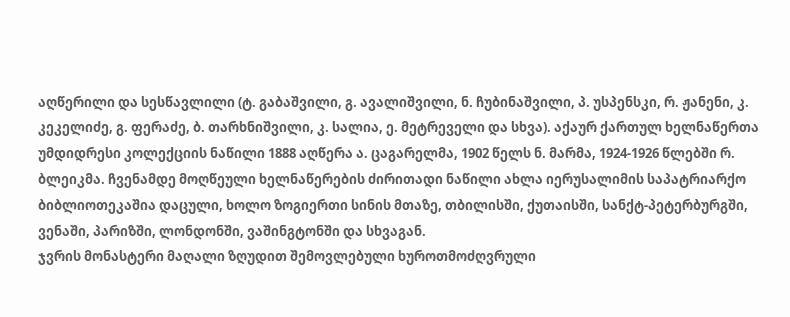აღწერილი და სესწავლილი (ტ. გაბაშვილი, გ. ავალიშვილი, ნ. ჩუბინაშვილი, პ. უსპენსკი, რ. ჟანენი, კ. კეკელიძე, გ. ფერაძე, ბ. თარხნიშვილი, კ. სალია, ე. მეტრეველი და სხვა). აქაურ ქართულ ხელნაწერთა უმდიდრესი კოლექციის ნაწილი 1888 აღწერა ა. ცაგარელმა, 1902 წელს ნ. მარმა, 1924-1926 წლებში რ. ბლეიკმა. ჩვენამდე მოღწეული ხელნაწერების ძირითადი ნაწილი ახლა იერუსალიმის საპატრიარქო ბიბლიოთეკაშია დაცული, ხოლო ზოგიერთი სინის მთაზე, თბილისში, ქუთაისში, სანქტ-პეტერბურგში, ვენაში, პარიზში, ლონდონში, ვაშინგტონში და სხვაგან.
ჯვრის მონასტერი მაღალი ზღუდით შემოვლებული ხუროთმოძღვრული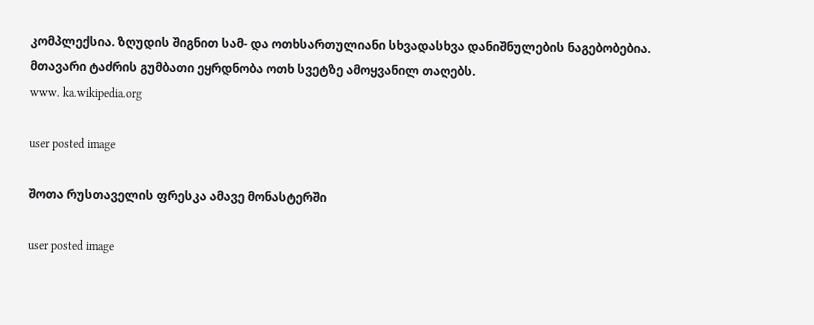კომპლექსია. ზღუდის შიგნით სამ- და ოთხსართულიანი სხვადასხვა დანიშნულების ნაგებობებია. მთავარი ტაძრის გუმბათი ეყრდნობა ოთხ სვეტზე ამოყვანილ თაღებს.
www. ka.wikipedia.org

user posted image

შოთა რუსთაველის ფრესკა ამავე მონასტერში

user posted image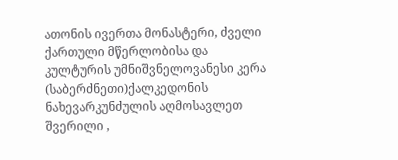ათონის ივერთა მონასტერი, ძველი ქართული მწერლობისა და კულტურის უმნიშვნელოვანესი კერა (საბერძნეთი)ქალკედონის ნახევარკუნძულის აღმოსავლეთ შვერილი ,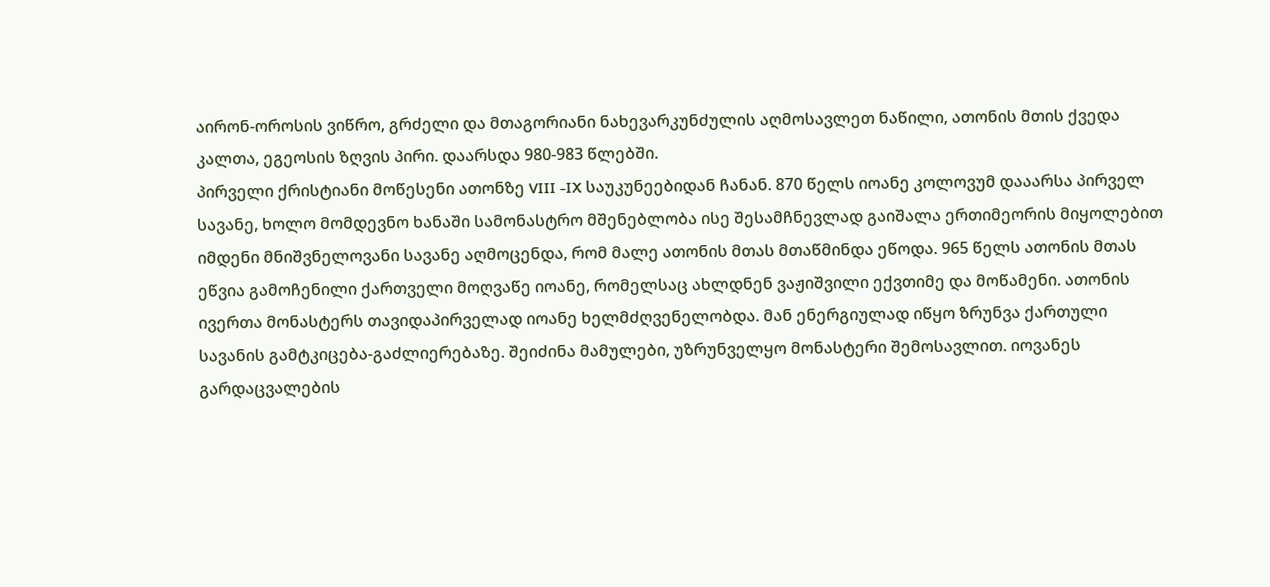აირონ-ოროსის ვიწრო, გრძელი და მთაგორიანი ნახევარკუნძულის აღმოსავლეთ ნაწილი, ათონის მთის ქვედა კალთა, ეგეოსის ზღვის პირი. დაარსდა 980-983 წლებში.
პირველი ქრისტიანი მოწესენი ათონზე VIII -IX საუკუნეებიდან ჩანან. 870 წელს იოანე კოლოვუმ დააარსა პირველ სავანე, ხოლო მომდევნო ხანაში სამონასტრო მშენებლობა ისე შესამჩნევლად გაიშალა ერთიმეორის მიყოლებით იმდენი მნიშვნელოვანი სავანე აღმოცენდა, რომ მალე ათონის მთას მთაწმინდა ეწოდა. 965 წელს ათონის მთას ეწვია გამოჩენილი ქართველი მოღვაწე იოანე, რომელსაც ახლდნენ ვაჟიშვილი ექვთიმე და მოწამენი. ათონის ივერთა მონასტერს თავიდაპირველად იოანე ხელმძღვენელობდა. მან ენერგიულად იწყო ზრუნვა ქართული სავანის გამტკიცება-გაძლიერებაზე. შეიძინა მამულები, უზრუნველყო მონასტერი შემოსავლით. იოვანეს გარდაცვალების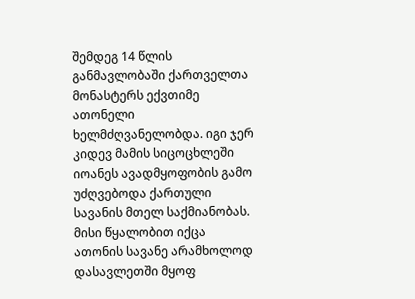შემდეგ 14 წლის განმავლობაში ქართველთა მონასტერს ექვთიმე ათონელი ხელმძღვანელობდა. იგი ჯერ კიდევ მამის სიცოცხლეში იოანეს ავადმყოფობის გამო უძღვებოდა ქართული სავანის მთელ საქმიანობას. მისი წყალობით იქცა ათონის სავანე არამხოლოდ დასავლეთში მყოფ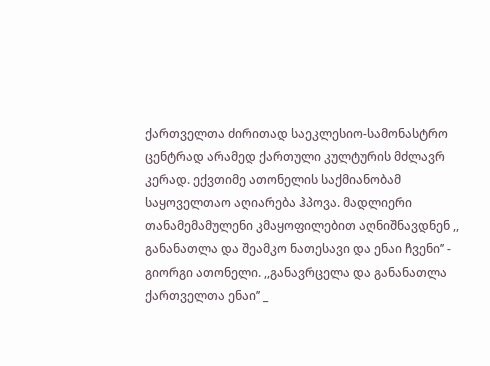ქართველთა ძირითად საეკლესიო-სამონასტრო ცენტრად არამედ ქართული კულტურის მძლავრ კერად. ექვთიმე ათონელის საქმიანობამ საყოველთაო აღიარება ჰპოვა. მადლიერი თანამემამულენი კმაყოფილებით აღნიშნავდნენ ,, განანათლა და შეამკო ნათესავი და ენაი ჩვენი’’ - გიორგი ათონელი. ,,განავრცელა და განანათლა ქართველთა ენაი’’ _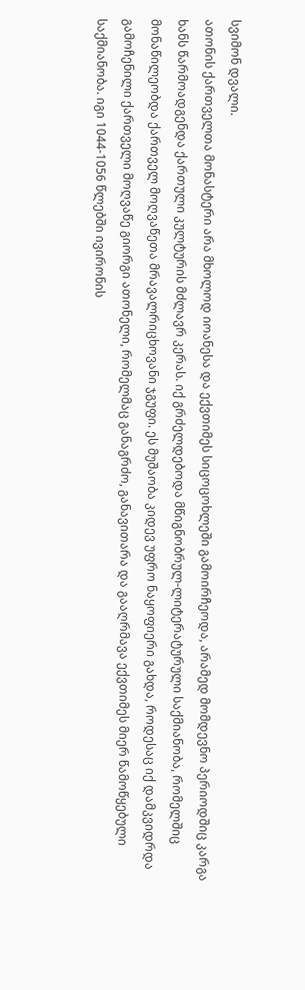სვიმონ დვალი.
ათონის ქართველთა მონასტერი არა მხოლოდ იოანესა და ექვთიმეს სიცოცოხლეში გამოირჩეოდა, არამედ მომდევნო პერიოდშიც კარგა ხანს წარმოადგენდა ქართული კულტურის მძლავრ კერას. იქ გრძელდებოდა მწიგნობრულ-ლიტერატურული საქმიანობა, რომელშიც მონაწილეობდა ქართველ მოღვაწეთა მრავალრიცხოვანი ჯგუფი. ეს მუშაობა კიდევ უფრო ნაყოფიერი გახდა, როდესაც იქ დამკვიდრდა გამოჩენილი ქართველი მოღვაწე გიორგი ათონელი, რომელმაც განაგრძო, განავითარა და გააღრმავა ექვთიმეს მიერ წამოწყებული საქმიანობა. იგი 1044-1056 წლებში ივირონის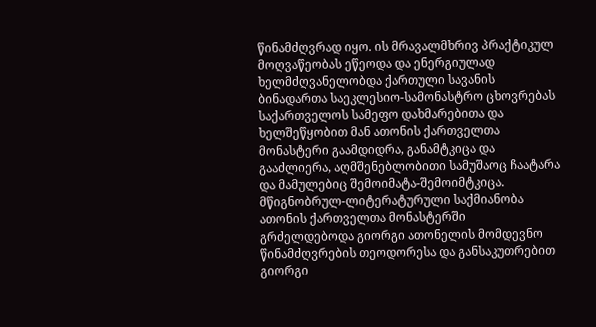წინამძღვრად იყო. ის მრავალმხრივ პრაქტიკულ მოღვაწეობას ეწეოდა და ენერგიულად ხელმძღვანელობდა ქართული სავანის ბინადართა საეკლესიო-სამონასტრო ცხოვრებას საქართველოს სამეფო დახმარებითა და ხელშეწყობით მან ათონის ქართველთა მონასტერი გაამდიდრა, განამტკიცა და გააძლიერა, აღმშენებლობითი სამუშაოც ჩაატარა და მამულებიც შემოიმატა-შემოიმტკიცა.
მწიგნობრულ-ლიტერატურული საქმიანობა ათონის ქართველთა მონასტერში გრძელდებოდა გიორგი ათონელის მომდევნო წინამძღვრების თეოდორესა და განსაკუთრებით გიორგი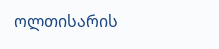ოლთისარის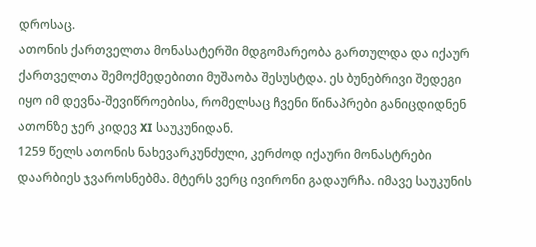დროსაც.
ათონის ქართველთა მონასატერში მდგომარეობა გართულდა და იქაურ ქართველთა შემოქმედებითი მუშაობა შესუსტდა. ეს ბუნებრივი შედეგი იყო იმ დევნა-შევიწროებისა, რომელსაც ჩვენი წინაპრები განიცდიდნენ ათონზე ჯერ კიდევ XI საუკუნიდან.
1259 წელს ათონის ნახევარკუნძული, კერძოდ იქაური მონასტრები დაარბიეს ჯვაროსნებმა. მტერს ვერც ივირონი გადაურჩა. იმავე საუკუნის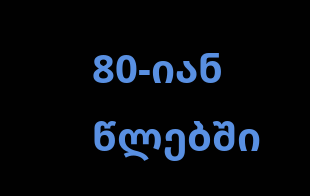80-იან წლებში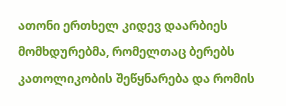ათონი ერთხელ კიდევ დაარბიეს მომხდურებმა, რომელთაც ბერებს კათოლიკობის შეწყნარება და რომის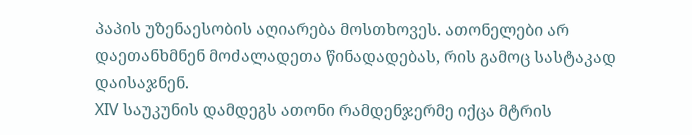პაპის უზენაესობის აღიარება მოსთხოვეს. ათონელები არ დაეთანხმნენ მოძალადეთა წინადადებას, რის გამოც სასტაკად დაისაჯნენ.
XIV საუკუნის დამდეგს ათონი რამდენჯერმე იქცა მტრის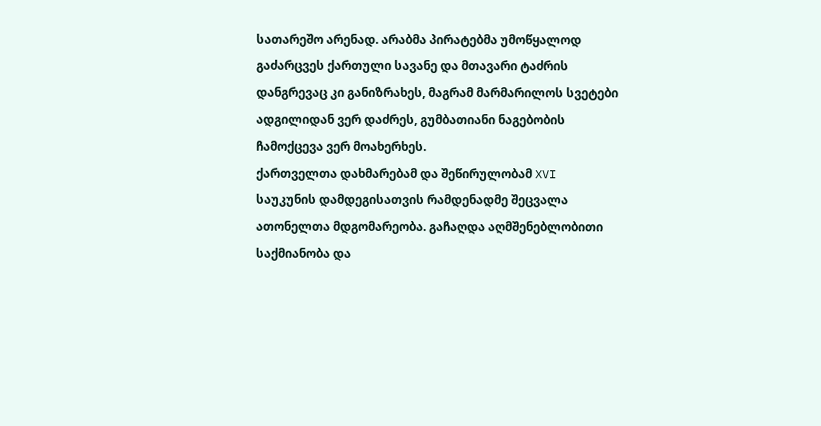სათარეშო არენად. არაბმა პირატებმა უმოწყალოდ გაძარცვეს ქართული სავანე და მთავარი ტაძრის დანგრევაც კი განიზრახეს, მაგრამ მარმარილოს სვეტები ადგილიდან ვერ დაძრეს, გუმბათიანი ნაგებობის ჩამოქცევა ვერ მოახერხეს.
ქართველთა დახმარებამ და შეწირულობამ XVI საუკუნის დამდეგისათვის რამდენადმე შეცვალა ათონელთა მდგომარეობა. გაჩაღდა აღმშენებლობითი საქმიანობა და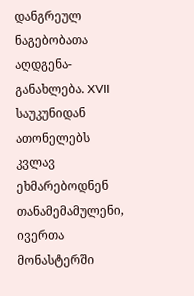დანგრეულ ნაგებობათა აღდგენა-განახლება. XVII საუკუნიდან ათონელებს კვლავ ეხმარებოდნენ თანამემამულენი, ივერთა მონასტერში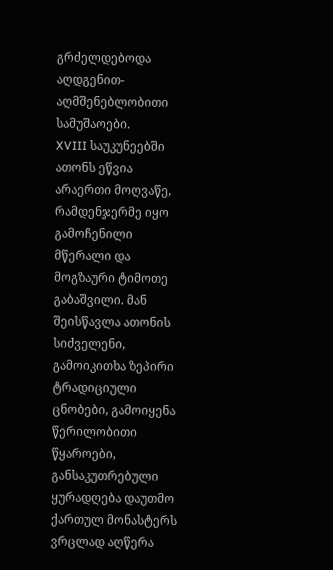გრძელდებოდა აღდგენით-აღმშენებლობითი სამუშაოები.
XVIII საუკუნეებში ათონს ეწვია არაერთი მოღვაწე, რამდენჯერმე იყო გამოჩენილი მწერალი და მოგზაური ტიმოთე გაბაშვილი. მან შეისწავლა ათონის სიძველენი, გამოიკითხა ზეპირი ტრადიციული ცნობები, გამოიყენა წერილობითი წყაროები, განსაკუთრებული ყურადღება დაუთმო ქართულ მონასტერს ვრცლად აღწერა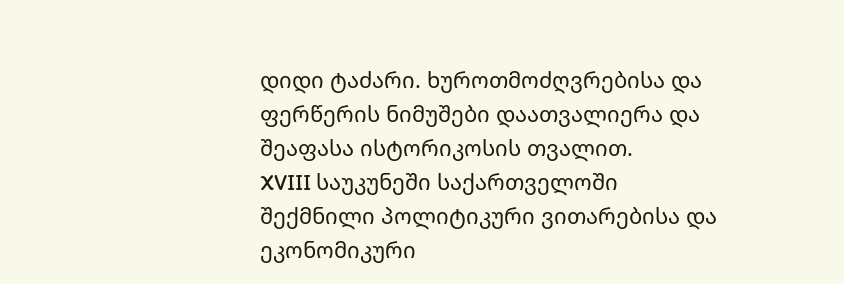დიდი ტაძარი. ხუროთმოძღვრებისა და ფერწერის ნიმუშები დაათვალიერა და შეაფასა ისტორიკოსის თვალით.
XVIII საუკუნეში საქართველოში შექმნილი პოლიტიკური ვითარებისა და ეკონომიკური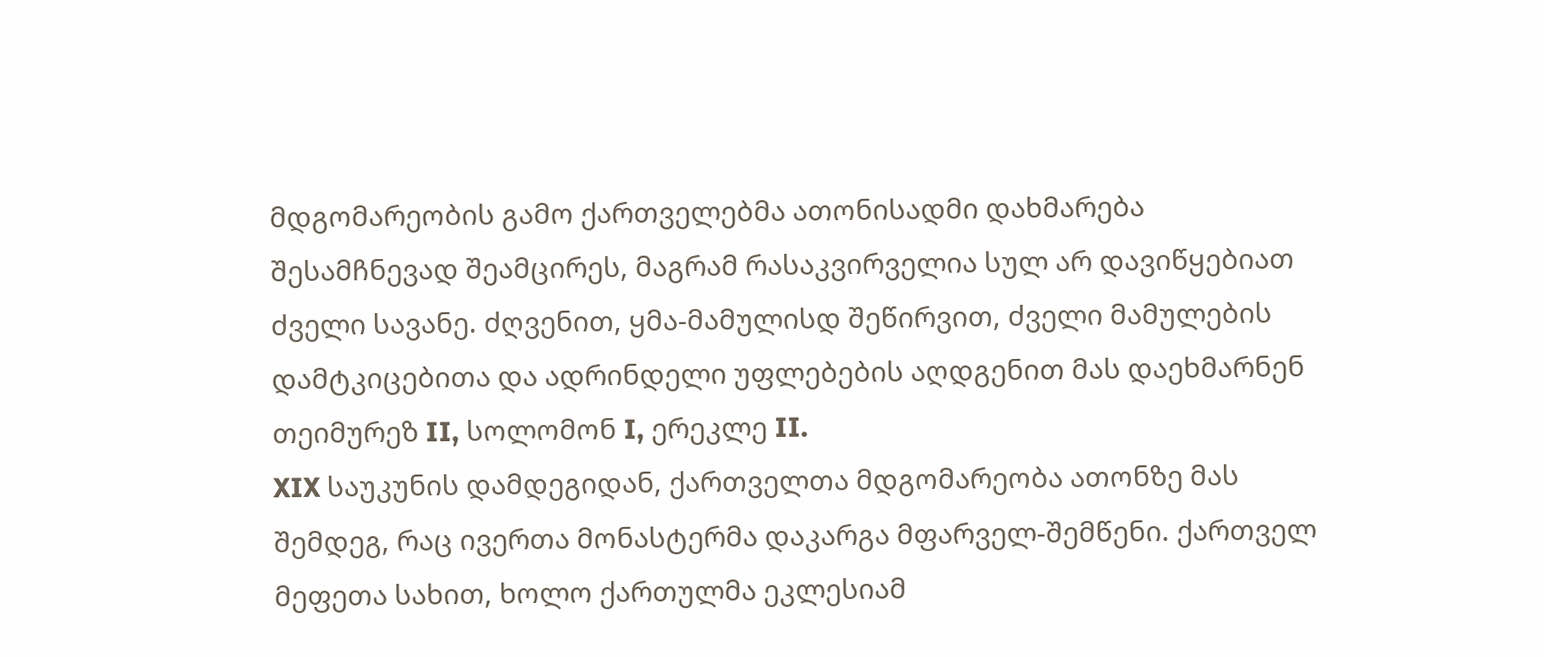მდგომარეობის გამო ქართველებმა ათონისადმი დახმარება შესამჩნევად შეამცირეს, მაგრამ რასაკვირველია სულ არ დავიწყებიათ ძველი სავანე. ძღვენით, ყმა-მამულისდ შეწირვით, ძველი მამულების დამტკიცებითა და ადრინდელი უფლებების აღდგენით მას დაეხმარნენ თეიმურეზ II, სოლომონ I, ერეკლე II.
XIX საუკუნის დამდეგიდან, ქართველთა მდგომარეობა ათონზე მას შემდეგ, რაც ივერთა მონასტერმა დაკარგა მფარველ-შემწენი. ქართველ მეფეთა სახით, ხოლო ქართულმა ეკლესიამ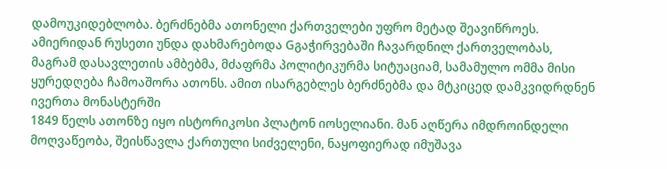დამოუკიდებლობა. ბერძნებმა ათონელი ქართველები უფრო მეტად შეავიწროეს. ამიერიდან რუსეთი უნდა დახმარებოდა Gგაჭირვებაში ჩავარდნილ ქართველობას, მაგრამ დასავლეთის ამბებმა, მძაფრმა პოლიტიკურმა სიტუაციამ, სამამულო ომმა მისი ყურედღება ჩამოაშორა ათონს. ამით ისარგებლეს ბერძნებმა და მტკიცედ დამკვიდრდნენ ივერთა მონასტერში
1849 წელს ათონზე იყო ისტორიკოსი პლატონ იოსელიანი. მან აღწერა იმდროინდელი მოღვაწეობა, შეისწავლა ქართული სიძველენი, ნაყოფიერად იმუშავა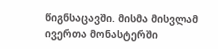წიგნსაცავში. მისმა მისვლამ ივერთა მონასტერში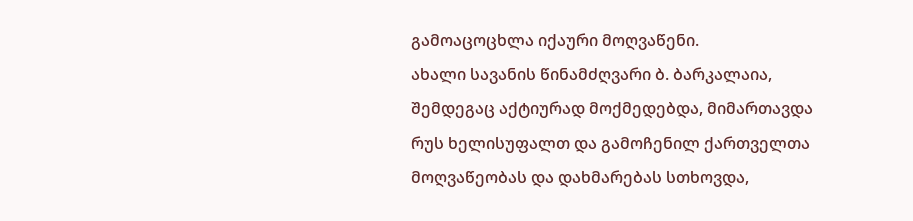გამოაცოცხლა იქაური მოღვაწენი.
ახალი სავანის წინამძღვარი ბ. ბარკალაია, შემდეგაც აქტიურად მოქმედებდა, მიმართავდა რუს ხელისუფალთ და გამოჩენილ ქართველთა მოღვაწეობას და დახმარებას სთხოვდა,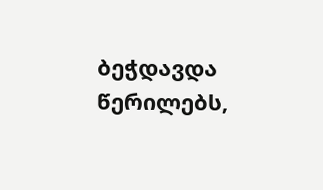ბეჭდავდა წერილებს,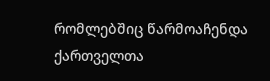რომლებშიც წარმოაჩენდა ქართველთა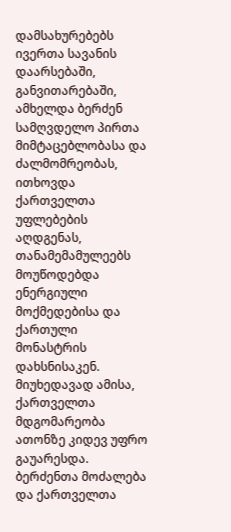დამსახურებებს ივერთა სავანის დაარსებაში, განვითარებაში, ამხელდა ბერძენ სამღვდელო პირთა მიმტაცებლობასა და ძალმომრეობას, ითხოვდა ქართველთა უფლებების აღდგენას, თანამემამულეებს მოუწოდებდა ენერგიული მოქმედებისა და ქართული მონასტრის დახსნისაკენ.
მიუხედავად ამისა, ქართველთა მდგომარეობა ათონზე კიდევ უფრო გაუარესდა. ბერძენთა მოძალება და ქართველთა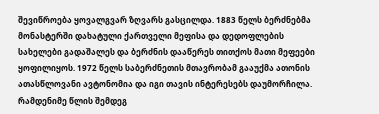შევიწროება ყოვალგვარ ზღვარს გასცილდა. 1883 წელს ბერძნებმა მონასტერში დახატული ქართველი მეფისა და დედოფლების სახელები გადაშალეს და ბერძნის დააწერეს თითქოს მათი მეფეები ყოფილიყოს. 1972 წელს საბერძნეთის მთავრობამ გააუქმა ათონის ათასწლოვანი ავტონომია და იგი თავის ინტერესებს დაუმორჩილა. რამდენიმე წლის შემდეგ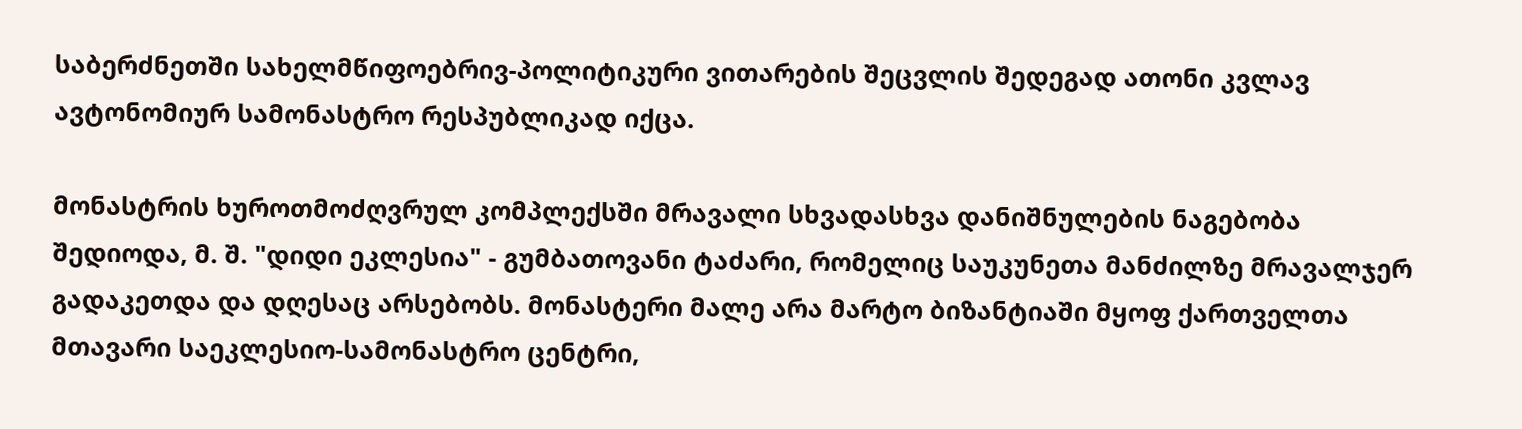საბერძნეთში სახელმწიფოებრივ-პოლიტიკური ვითარების შეცვლის შედეგად ათონი კვლავ ავტონომიურ სამონასტრო რესპუბლიკად იქცა.

მონასტრის ხუროთმოძღვრულ კომპლექსში მრავალი სხვადასხვა დანიშნულების ნაგებობა შედიოდა, მ. შ. "დიდი ეკლესია" - გუმბათოვანი ტაძარი, რომელიც საუკუნეთა მანძილზე მრავალჯერ გადაკეთდა და დღესაც არსებობს. მონასტერი მალე არა მარტო ბიზანტიაში მყოფ ქართველთა მთავარი საეკლესიო-სამონასტრო ცენტრი,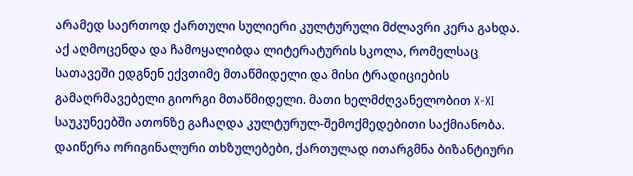არამედ საერთოდ ქართული სულიერი კულტურული მძლავრი კერა გახდა. აქ აღმოცენდა და ჩამოყალიბდა ლიტერატურის სკოლა, რომელსაც სათავეში ედგნენ ექვთიმე მთაწმიდელი და მისი ტრადიციების გამაღრმავებელი გიორგი მთაწმიდელი. მათი ხელმძღვანელობით X-XI საუკუნეებში ათონზე გაჩაღდა კულტურულ-შემოქმედებითი საქმიანობა. დაიწერა ორიგინალური თხზულებები, ქართულად ითარგმნა ბიზანტიური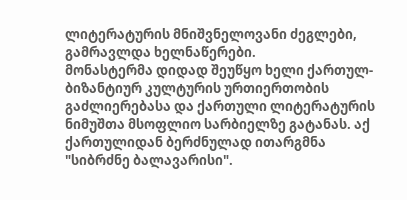ლიტერატურის მნიშვნელოვანი ძეგლები, გამრავლდა ხელნაწერები.
მონასტერმა დიდად შეუწყო ხელი ქართულ-ბიზანტიურ კულტურის ურთიერთობის გაძლიერებასა და ქართული ლიტერატურის ნიმუშთა მსოფლიო სარბიელზე გატანას. აქ ქართულიდან ბერძნულად ითარგმნა "სიბრძნე ბალავარისი".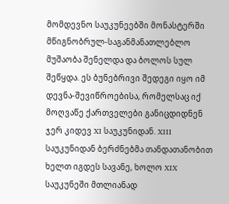მომდევნო საუკუნეებში მონასტერში მწიგნობრულ-საგანმანათლებლო მუშაობა შენელდა და ბოლოს სულ შეწყდა. ეს ბუნებრივი შედეგი იყო იმ დევნა-შევიწროებისა, რომელსაც იქ მოღვაწე ქართველები განიცდიდნენ ჯერ კიდევ XI საუკუნიდან. XIII საუკუნიდან ბერძნებმა თანდათანობით ხელთ იგდეს სავანე, ხოლო XIX საუკუნეში მთლიანად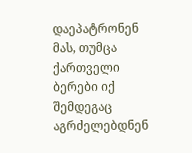დაეპატრონენ მას, თუმცა ქართველი ბერები იქ შემდეგაც აგრძელებდნენ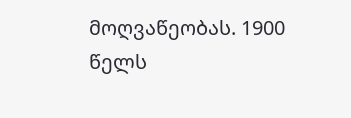მოღვაწეობას. 1900 წელს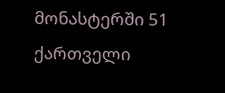მონასტერში 51 ქართველი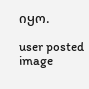იყო.

user posted image